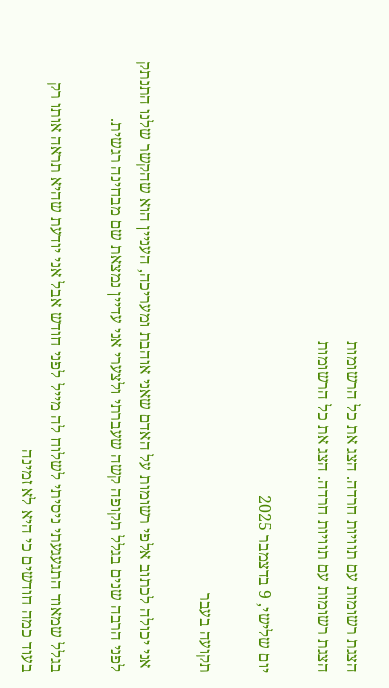הצגת רשומות עם תוויות חרדה. הצג את כל הרשומות
הצגת רשומות עם תוויות חרדה. הצג את כל הרשומות

יום שלישי, 9 בדצמבר 2025

תקועה בעבר

 אני יכולה לכתוב אלפי רשומות על האדם שאני אוהבת ומעריכה, העניין הוא שהקשר שלנו התנתק לפני הרבה שנים בגלל תקופה קשה שעברתי ולצערי אני עדיין נמצאת שם מבחינה רגשית.

בגלל שמאוד התגעגעתי ניסיתי לשלוח לה מייל לפני חודש אבל אני יודעת שהיא תראה אותו רק בעוד כמה חודשים כי היא לא זמינה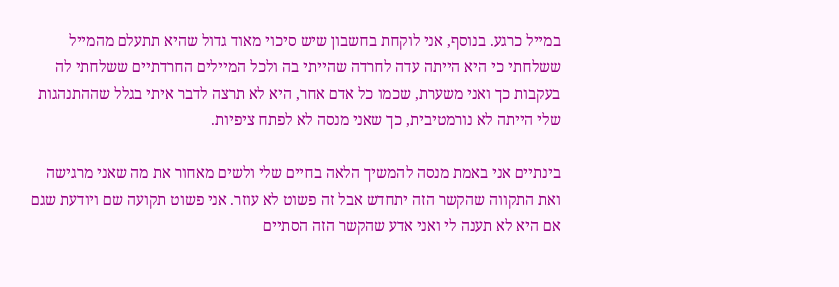במייל כרגע. בנוסף, אני לוקחת בחשבון שיש סיכוי מאוד גדול שהיא תתעלם מהמייל ששלחתי כי היא הייתה עדה לחרדה שהייתי בה ולכל המיילים החרדתיים ששלחתי לה בעקבות כך ואני משערת, שכמו כל אדם אחר, היא לא תרצה לדבר איתי בגלל שההתנהגות שלי הייתה לא נורמטיבית, כך שאני מנסה לא לפתח ציפיות.

בינתיים אני באמת מנסה להמשיך הלאה בחיים שלי ולשים מאחור את מה שאני מרגישה ואת התקווה שהקשר הזה יתחדש אבל זה פשוט לא עוזר. אני פשוט תקועה שם ויודעת שגם אם היא לא תענה לי ואני אדע שהקשר הזה הסתיים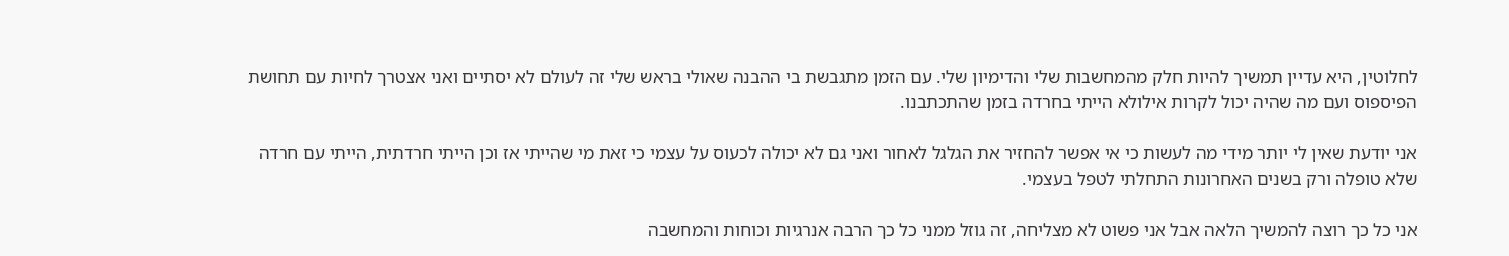לחלוטין, היא עדיין תמשיך להיות חלק מהמחשבות שלי והדימיון שלי. עם הזמן מתגבשת בי ההבנה שאולי בראש שלי זה לעולם לא יסתיים ואני אצטרך לחיות עם תחושת הפיספוס ועם מה שהיה יכול לקרות אילולא הייתי בחרדה בזמן שהתכתבנו.

אני יודעת שאין לי יותר מידי מה לעשות כי אי אפשר להחזיר את הגלגל לאחור ואני גם לא יכולה לכעוס על עצמי כי זאת מי שהייתי אז וכן הייתי חרדתית, הייתי עם חרדה שלא טופלה ורק בשנים האחרונות התחלתי לטפל בעצמי.

אני כל כך רוצה להמשיך הלאה אבל אני פשוט לא מצליחה, זה גוזל ממני כל כך הרבה אנרגיות וכוחות והמחשבה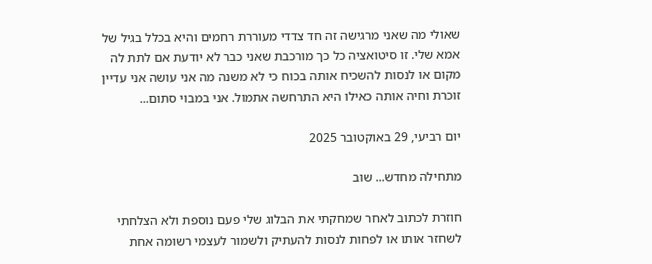שאולי מה שאני מרגישה זה חד צדדי מעוררת רחמים והיא בכלל בגיל של אמא שלי. זו סיטואציה כל כך מורכבת שאני כבר לא יודעת אם לתת לה מקום או לנסות להשכיח אותה בכוח כי לא משנה מה אני עושה אני עדיין זוכרת וחיה אותה כאילו היא התרחשה אתמול. אני במבוי סתום...

יום רביעי, 29 באוקטובר 2025

מתחילה מחדש... שוב

חוזרת לכתוב לאחר שמחקתי את הבלוג שלי פעם נוספת ולא הצלחתי לשחזר אותו או לפחות לנסות להעתיק ולשמור לעצמי רשומה אחת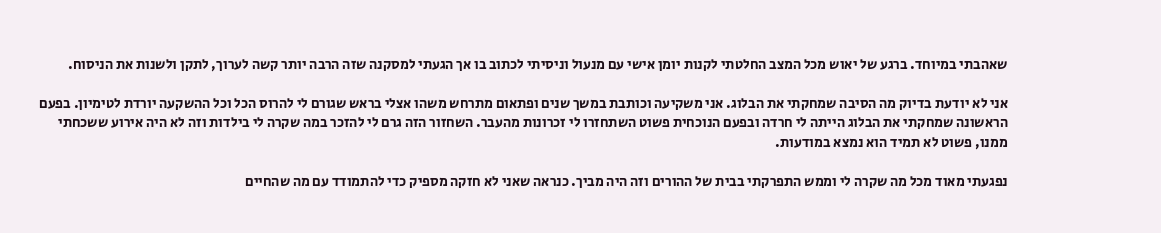שאהבתי במיוחד. ברגע של יאוש מכל המצב החלטתי לקנות יומן אישי עם מנעול וניסיתי לכתוב בו אך הגעתי למסקנה שזה הרבה יותר קשה לערוך, לתקן ולשנות את הניסוח.

אני לא יודעת בדיוק מה הסיבה שמחקתי את הבלוג. אני משקיעה וכותבת במשך שנים ופתאום מתרחש משהו אצלי בראש שגורם לי להרוס הכל וכל ההשקעה יורדת לטימיון. בפעם הראשונה שמחקתי את הבלוג הייתה לי חרדה ובפעם הנוכחית פשוט השתחזרו לי זכרונות מהעבר. השחזור הזה גרם לי להזכר במה שקרה לי בילדות וזה לא היה אירוע ששכחתי ממנו, פשוט לא תמיד הוא נמצא במודעות.

נפגעתי מאוד מכל מה שקרה לי וממש התפרקתי בבית של ההורים וזה היה מביך. כנראה שאני לא חזקה מספיק כדי להתמודד עם מה שהחיים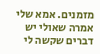מזמנים. אמא שלי אמרה שאולי יש דברים שקשה לי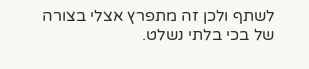לשתף ולכן זה מתפרץ אצלי בצורה של בכי בלתי נשלט.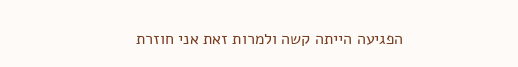הפגיעה הייתה קשה ולמרות זאת אני חוזרת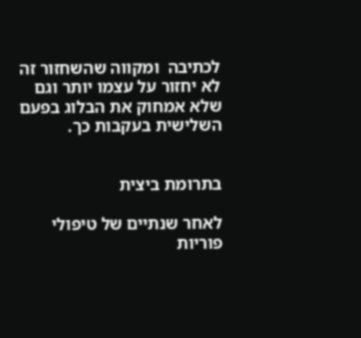לכתיבה  ומקווה שהשחזור זה לא יחזור על עצמו יותר וגם שלא אמחוק את הבלוג בפעם השלישית בעקבות כך.


בתרומת ביצית

לאחר שנתיים של טיפולי פוריות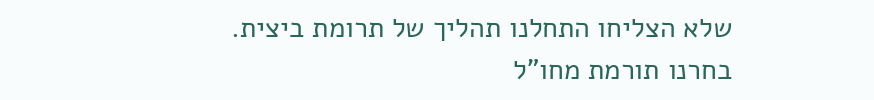שלא הצליחו התחלנו תהליך של תרומת ביצית. בחרנו תורמת מחו"ל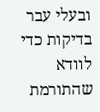ובעלי עבר בדיקות כדי לוודא שהתורמת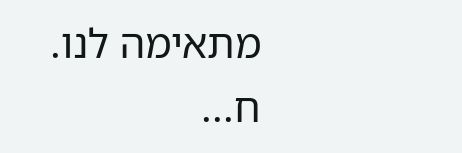מתאימה לנו. ח...